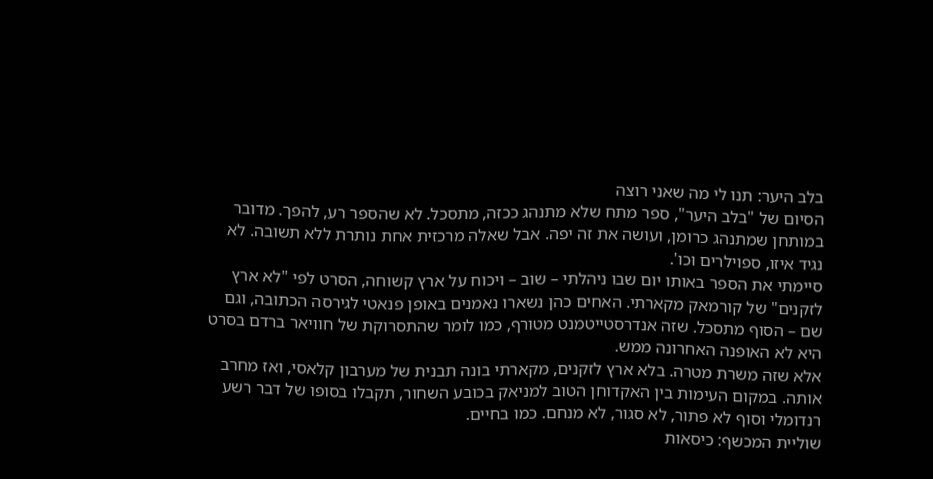בלב היער: תנו לי מה שאני רוצה
הסיום של "בלב היער", ספר מתח שלא מתנהג ככזה, מתסכל. לא שהספר רע, להפך. מדובר במותחן שמתנהג כרומן, ועושה את זה יפה. אבל שאלה מרכזית אחת נותרת ללא תשובה. לא נגיד איזו, ספוילרים וכו'.
סיימתי את הספר באותו יום שבו ניהלתי – שוב – ויכוח על ארץ קשוחה, הסרט לפי "לא ארץ לזקנים" של קורמאק מקארתי. האחים כהן נשארו נאמנים באופן פנאטי לגירסה הכתובה, וגם שם – הסוף מתסכל. שזה אנדרסטייטמנט מטורף, כמו לומר שהתסרוקת של חוויאר ברדם בסרט היא לא האופנה האחרונה ממש.
אלא שזה משרת מטרה. בלא ארץ לזקנים, מקארתי בונה תבנית של מערבון קלאסי, ואז מחרב אותה. במקום העימות בין האקדוחן הטוב למניאק בכובע השחור, תקבלו בסופו של דבר רשע רנדומלי וסוף לא פתור, לא סגור, לא מנחם. כמו בחיים.
שוליית המכשף: כיסאות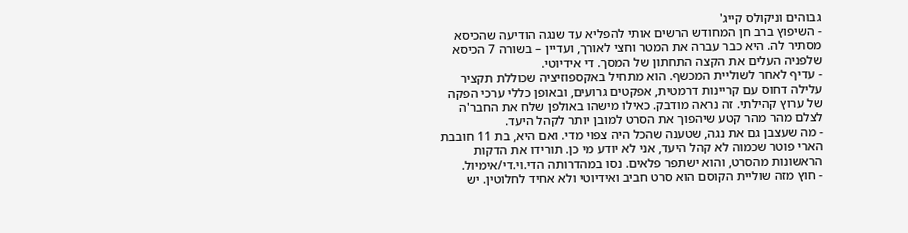גבוהים וניקולס קייג'
- השיפוץ ברב חן המחודש הרשים אותי להפליא עד שנגה הודיעה שהכיסא מסתיר לה. היא כבר עברה את המטר וחצי לאורך, ועדיין – בשורה 7 הכיסא שלפניה העלים את הקצה התחתון של המסך. די אידיוטי.
- עדיף לאחר לשוליית המכשף. הוא מתחיל באקספוזיציה שכוללת תקציר עלילה דחוס עם קריינות דרמטית, אפקטים גרועים, ובאופן כללי ערכי הפקה של ערוץ קהילתי. זה נראה מודבק. כאילו מישהו באולפן שלח את החבר'ה לצלם מהר מהר קטע שיהפוך את הסרט למובן יותר לקהל היעד.
- מה שעצבן גם את נגה, שטענה שהכל היה צפוי מדי. ואם היא, בת 11 חובבת הארי פוטר שכמוה לא קהל היעד, אני לא יודע מי כן. תורידו את הדקות הראשונות מהסרט, והוא ישתפר פלאים. נסו במהדרותה הדי.וי.די/אימיול.
- חוץ מזה שוליית הקוסם הוא סרט חביב ואידיוטי ולא אחיד לחלוטין. יש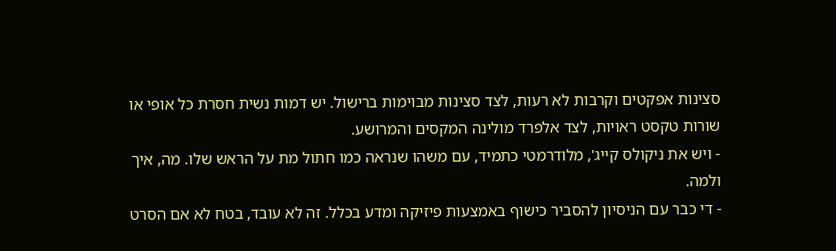סצינות אפקטים וקרבות לא רעות, לצד סצינות מבוימות ברישול. יש דמות נשית חסרת כל אופי או שורות טקסט ראויות, לצד אלפרד מולינה המקסים והמרושע.
- ויש את ניקולס קייג', מלודרמטי כתמיד, עם משהו שנראה כמו חתול מת על הראש שלו. מה, איך ולמה.
- די כבר עם הניסיון להסביר כישוף באמצעות פיזיקה ומדע בכלל. זה לא עובד, בטח לא אם הסרט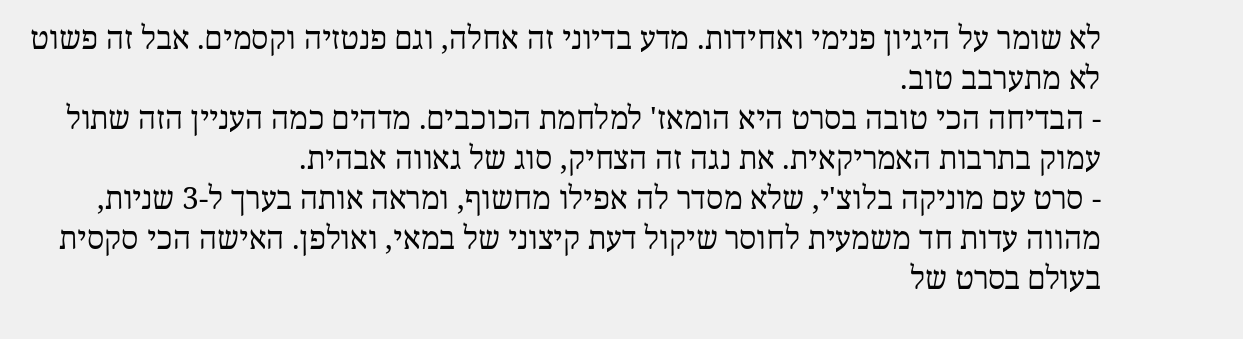לא שומר על היגיון פנימי ואחידות. מדע בדיוני זה אחלה, וגם פנטזיה וקסמים. אבל זה פשוט לא מתערבב טוב.
- הבדיחה הכי טובה בסרט היא הומאז' למלחמת הכוכבים. מדהים כמה העניין הזה שתול עמוק בתרבות האמריקאית. את נגה זה הצחיק, סוג של גאווה אבהית.
- סרט עם מוניקה בלוצ'י, שלא מסדר לה אפילו מחשוף, ומראה אותה בערך ל-3 שניות, מהווה עדות חד משמעית לחוסר שיקול דעת קיצוני של במאי, ואולפן. האישה הכי סקסית בעולם בסרט של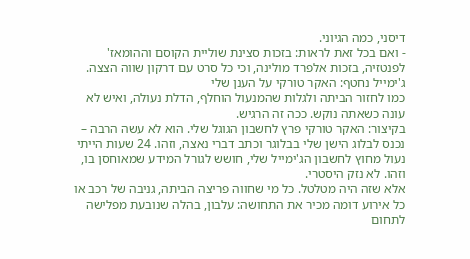דיסני, כמה הגיוני.
- ואם בכל זאת לראות: בזכות סצינת שוליית הקוסם וההומאז' לפנטזיה, בזכות אלפרד מולינה, וכי כל סרט עם דרקון שווה הצצה.
ג'ימייל נחטף: האקר טורקי על הענן שלי
כמו לחזור הביתה ולגלות שהמנעול הוחלף, הדלת נעולה, ואיש לא עונה כשאתה נוקש. ככה זה הרגיש.
בקיצור: האקר טורקי פרץ לחשבון הגוגל שלי. הוא לא עשה הרבה – נכנס לבלוג הישן שלי בבלוגר וכתב דברי נאצה, וזהו. 24 שעות הייתי נעול מחוץ לחשבון הג'ימייל שלי, חושש לגורל המידע שמאוחסן בו, וזהו. לא נזק היסטרי.
אלא שזה היה מטלטל. כל מי שחווה פריצה הביתה, גניבה של רכב או כל אירוע דומה מכיר את התחושה: עלבון, בהלה שנובעת מפלישה לתחום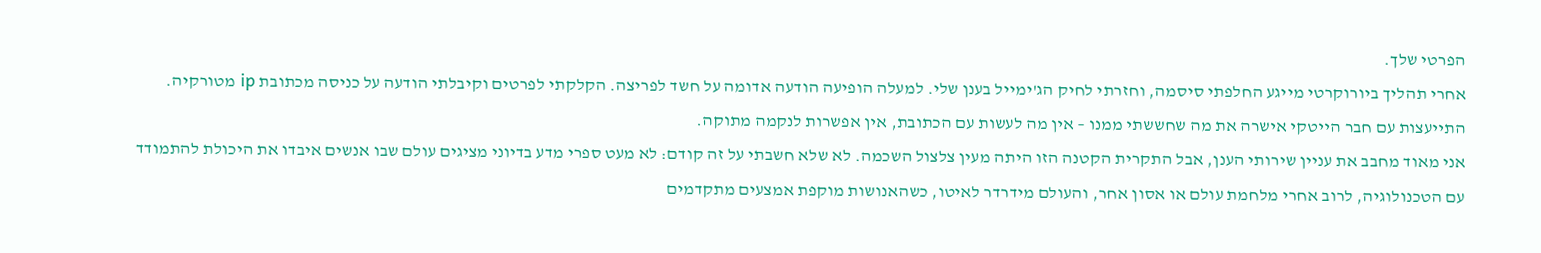הפרטי שלך.
אחרי תהליך ביורוקרטי מייגע החלפתי סיסמה, וחזרתי לחיק הג'ימייל בענן שלי. למעלה הופיעה הודעה אדומה על חשד לפריצה. הקלקתי לפרטים וקיבלתי הודעה על כניסה מכתובת ip מטורקיה. התייעצות עם חבר הייטקי אישרה את מה שחששתי ממנו – אין מה לעשות עם הכתובת, אין אפשרות לנקמה מתוקה.
אני מאוד מחבב את עניין שירותי הענן, אבל התקרית הקטנה הזו היתה מעין צלצול השכמה. לא שלא חשבתי על זה קודם: לא מעט ספרי מדע בדיוני מציגים עולם שבו אנשים איבדו את היכולת להתמודד עם הטכנולוגיה, לרוב אחרי מלחמת עולם או אסון אחר, והעולם מידרדר לאיטו, כשהאנושות מוקפת אמצעים מתקדמים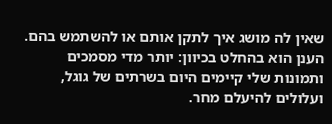שאין לה מושג איך לתקן אותם או להשתמש בהם. הענן הוא בהחלט בכיוון: יותר מדי מסמכים ותמונות שלי קיימים היום בשרתים של גוגל, ועלולים להיעלם מחר.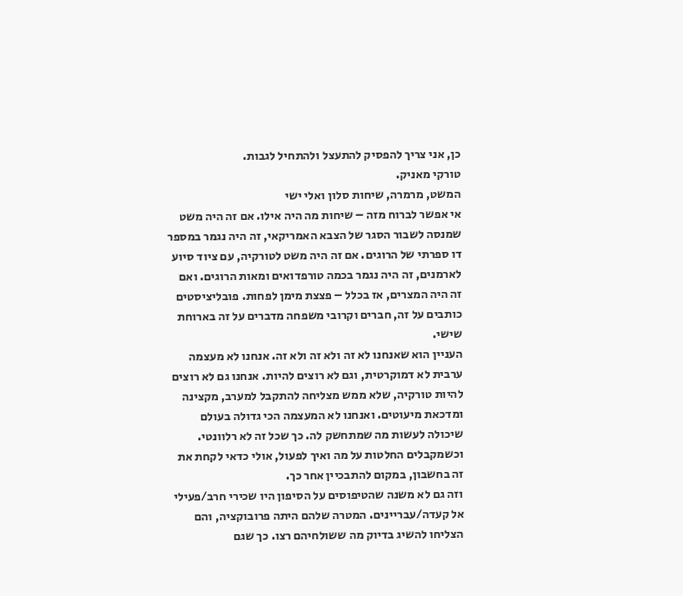כן, אני צריך להפסיק להתעצל ולהתחיל לגבות.
טורקי מאניק.
המשט, מרמרה, שיחות סלון ואלי ישי
אי אפשר לברוח מזה – שיחות מה היה אילו. אם זה היה משט שמנסה לשבור הסגר של הצבא האמריקאי, זה היה נגמר במספר דו ספרתי של הרוגים. אם זה היה משט לטורקיה, עם ציוד סיוע לארמנים, זה היה נגמר בכמה טורפדואים ומאות הרוגים. ואם זה היה המצרים, אז בכלל – פצצת מימן לפחות. פובליציסטים כותבים על זה, חברים וקרובי משפחה מדברים על זה בארוחת שישי.
העניין הוא שאנחנו לא זה ולא זה ולא זה. אנחנו לא מעצמה ערבית לא דמוקרטית, וגם לא רוצים להיות. אנחנו גם לא רוצים להיות טורקיה, שלא ממש מצליחה להתקבל למערב, מקצינה ומדכאת מיעוטים. ואנחנו לא המעצמה הכי גדולה בעולם שיכולה לעשות מה שמתחשק לה. כך שכל זה לא רלוונטי. וכשמקבלים החלטות על מה ואיך לפעול, אולי כדאי לקחת את זה בחשבון, במקום להתבכיין אחר כך.
וזה גם לא משנה שהטיפוסים על הסיפון היו שכירי חרב/פעילי אל קעדה/עבריינים. המטרה שלהם היתה פרובוקציה, והם הצליחו להשיג בדיוק מה ששולחיהם רצו. כך שגם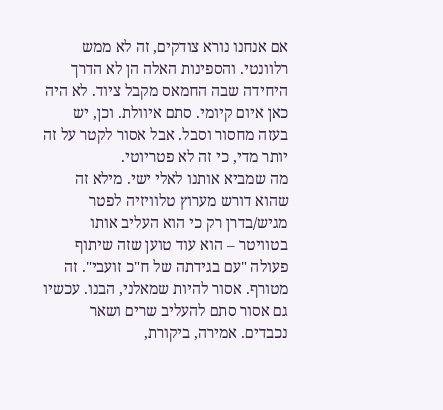אם אנחנו נורא צודקים, זה לא ממש רלוונטי. והספינות האלה הן לא הדרך היחידה שבה החמאס מקבל ציוד. לא היה כאן איום קיומי. סתם איוולת. וכן, יש בעזה מחסור וסבל. אבל אסור לקטר על זה יותר מדי, כי זה לא פטריוטי.
מה שמביא אותנו לאלי ישי. מילא זה שהוא דורש מערוץ טלוויזיה לפטר מגיש/בדרן רק כי הוא העליב אותו בטוויטר – הוא עוד טוען שזה שיתוף פעולה "עם בגידתה של ח"כ זועבי". זה מטורף. אסור להיות שמאלני, הבנו. עכשיו גם אסור סתם להעליב שרים ושאר נכבדים. אמירה, ביקורת,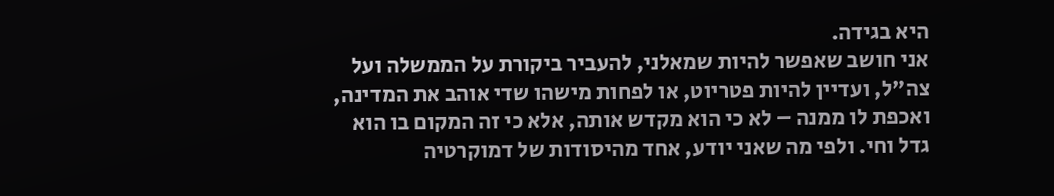היא בגידה.
אני חושב שאפשר להיות שמאלני, להעביר ביקורת על הממשלה ועל צה"ל, ועדיין להיות פטריוט, או לפחות מישהו שדי אוהב את המדינה, ואכפת לו ממנה – לא כי הוא מקדש אותה, אלא כי זה המקום בו הוא גדל וחי. ולפי מה שאני יודע, אחד מהיסודות של דמוקרטיה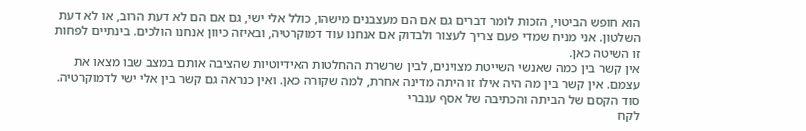הוא חופש הביטוי, הזכות לומר דברים גם אם הם מעצבנים מישהו, כולל אלי ישי, גם אם הם לא דעת הרוב, או לא דעת השלטון. אני מניח שמדי פעם צריך לעצור ולבדוק אם אנחנו עוד דמוקרטיה, ובאיזה כיוון אנחנו הולכים. בינתיים לפחות זו השיטה כאן.
אין קשר בין כמה שאנשי השייטת מצוינים, לבין שרשרת ההחלטות האידיוטיות שהציבה אותם במצב שבו מצאו את עצמם. אין קשר בין מה היה אילו זו היתה מדינה אחרת, למה שקורה כאן. ואין כנראה גם קשר בין אלי ישי לדמוקרטיה.
סוד הקסם של הביתה והכתיבה של אסף ענברי
לקח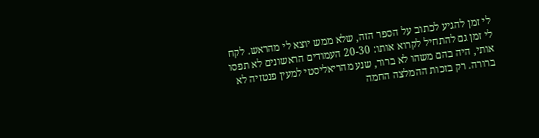לי זמן להגיע לכתוב על הספר הזה, שלא ממש יוצא לי מהראש. לקח לי זמן גם להתחיל לקרוא אותו: 20-30 העמודים הראשונים לא תפסו אותי, היה בהם משהו לא ברור, שנע מהריאליסטי למעין פנטזיה לא ברורה. רק בזכות ההמלצה החמה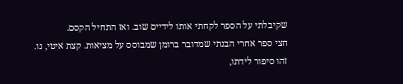שקיבלתי על הספר לקחתי אותו לידיים שוב. ואז התחיל הקסם.
חצי ספר אחרי הבנתי שמדובר ברומן שמבוסס על מציאות. קצת איטי, נו. זהו סיפור לידתו,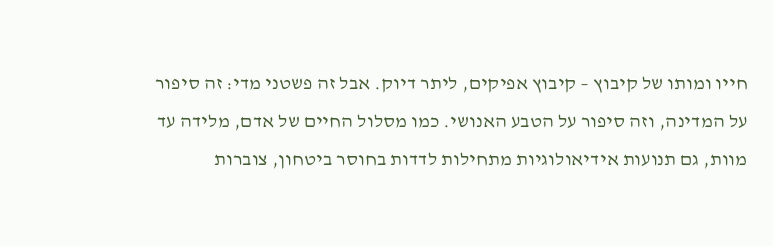חייו ומותו של קיבוץ – קיבוץ אפיקים, ליתר דיוק. אבל זה פשטני מדי: זה סיפור על המדינה, וזה סיפור על הטבע האנושי. כמו מסלול החיים של אדם, מלידה עד מוות, גם תנועות אידיאולוגיות מתחילות לדדות בחוסר ביטחון, צוברות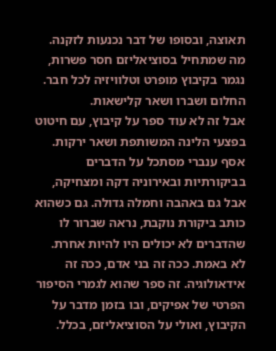תאוצה, ובסופו של דבר נכנעות לזקנה. מה שמתחיל בסוציאליזם חסר פשרות, נגמר בקיבוץ מופרט וטלוויזיה לכל חבר. החלום ושברו ושאר קלישאות.
אבל זה לא עוד ספר על קיבוץ, עם חיטוט בפצעי הלינה המשותפת ושאר ירקות. אסף ענברי מסתכל על הדברים בביקורתיות ובאירוניה דקה ומצחיקה, אבל גם באהבה וחמלה גדולה. גם כשהוא כותב ביקורת נוקבת, נראה שברור לו שהדברים לא יכולים היו להיות אחרת. לא באמת. ככה זה בני אדם, ככה זה אידאולוגיה. זה ספר שהוא לגמרי הסיפור הפרטי של אפיקים, ובו בזמן מדבר על הקיבוץ, ואולי על הסוציאליזם, בכלל.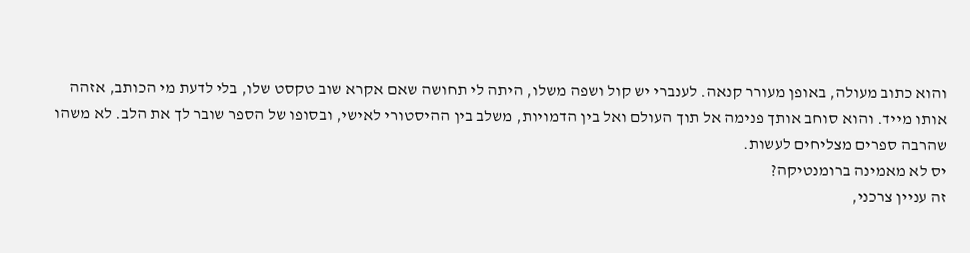והוא כתוב מעולה, באופן מעורר קנאה. לענברי יש קול ושפה משלו, היתה לי תחושה שאם אקרא שוב טקסט שלו, בלי לדעת מי הכותב, אזהה אותו מייד. והוא סוחב אותך פנימה אל תוך העולם ואל בין הדמויות, משלב בין ההיסטורי לאישי, ובסופו של הספר שובר לך את הלב. לא משהו שהרבה ספרים מצליחים לעשות.
יס לא מאמינה ברומנטיקה?
זה עניין צרכני,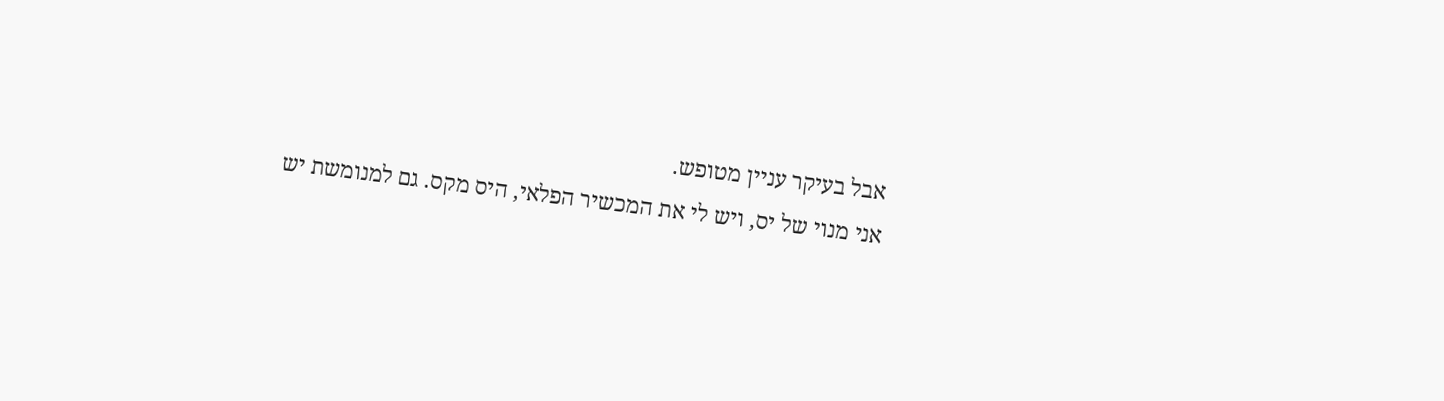אבל בעיקר עניין מטופש.
אני מנוי של יס, ויש לי את המכשיר הפלאי, היס מקס. גם למנומשת יש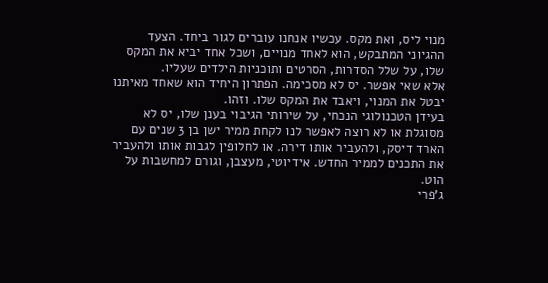מנוי ליס, ואת מקס. עכשיו אנחנו עוברים לגור ביחד. הצעד ההגיוני המתבקש, הוא לאחד מנויים, ושכל אחד יביא את המקס שלו, על שלל הסדרות, הסרטים ותוכניות הילדים שעליו.
אלא שאי אפשר. יס לא מסכימה. הפתרון היחיד הוא שאחד מאיתנו יבטל את המנוי, ויאבד את המקס שלו. וזהו.
בעידן הטכנולוגי הנכחי, על שירותי הגיבוי בענן שלו, יס לא מסוגלת או לא רוצה לאפשר לנו לקחת ממיר ישן בן 3 שנים עם הארד דיסק, ולהעביר אותו דירה. או לחלופין לגבות אותו ולהעביר את התכנים לממיר החדש. אידיוטי, מעצבן, וגורם למחשבות על הוט.
ג'פרי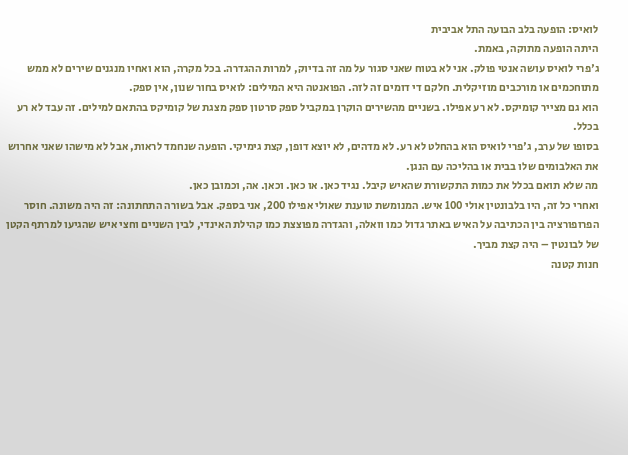לואיס: הופעה בלב הבועה התל אביבית
היתה הופעה מתוקה, באמת.
ג'פרי לואיס עושה אנטי פולק. אני לא בטוח שאני סגור על מה זה בדיוק, למרות ההגדרה. בכל מקרה, הוא ואחיו מנגנים שירים לא ממש מתוחכמים או מורכבים מוזיקלית. חלקם די דומים זה לזה. הפואנטה היא המילים: לואיס בחור שנון, אין ספק.
הוא גם מצייר קומיקס. לא רע אפילו. בשניים מהשירים הוקרן במקביל ספק סרטון ספק מצגת של קומיקס בהתאם למילים. זה עבד לא רע בכלל.
בסופו של ערב, ג'פרי לואיס הוא בהחלט לא רע. לא מדהים, לא יוצא דופן, קצת גימיקי. הופעה שנחמד לראות, אבל לא מישהו שאני אחרוש את האלבומים שלו בבית או בהליכה עם הנגן.
מה שלא תואם בכלל את כמות התקשורת שהאיש קיבל. נגיד כאן. או כאן. וכאן. אה, וכמובן כאן.
ואחרי כל זה, היו בלבונטין אולי 100 איש. המנומשת טוענת שאולי אפילו 200, אני בספק. אבל בשורה התחתונה: זה היה משונה. חוסר הפרופורציה בין הכתיבה על האיש באתר גדול כמו וואלה, והגדרה מפוצצת כמו קהילת האינדי, לבין השניים וחצי איש שהגיעו למרתף הקטן של לבונטין – היה קצת מביך.
חנות קטנה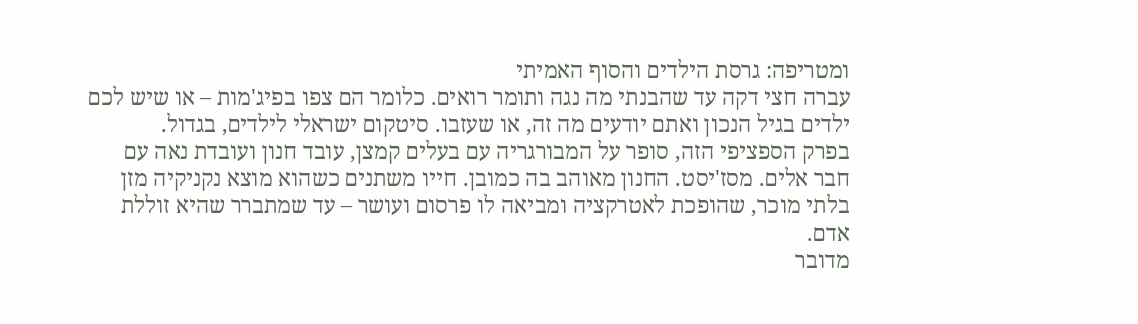ומטריפה: גרסת הילדים והסוף האמיתי
עברה חצי דקה עד שהבנתי מה נגה ותומר רואים. כלומר הם צפו בפיג'מות – או שיש לכם ילדים בגיל הנכון ואתם יודעים מה זה, או שעזבו. סיטקום ישראלי לילדים, בגדול.
בפרק הספציפי הזה, סופר על המבורגריה עם בעלים קמצן, עובד חנון ועובדת נאה עם חבר אלים. מסז'יסט. החנון מאוהב בה כמובן. חייו משתנים כשהוא מוצא נקניקיה מזן בלתי מוכר, שהופכת לאטרקציה ומביאה לו פרסום ועושר – עד שמתברר שהיא זוללת אדם.
מדובר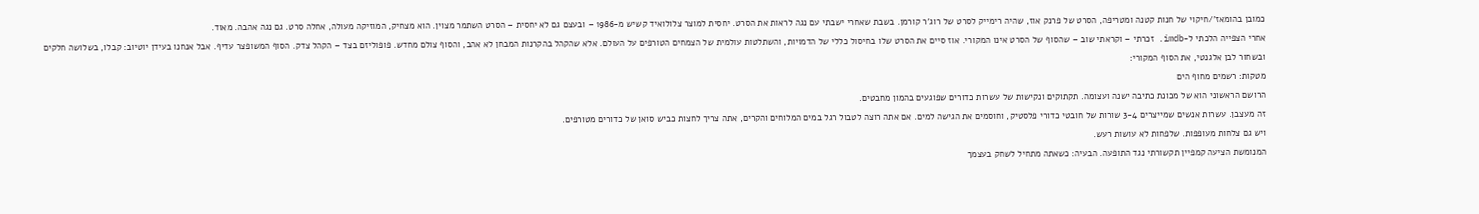כמובן בהומאז'/חיקוי של חנות קטנה ומטריפה, הסרט של פרנק אוז, שהיה רימייק לסרט של רוג'ר קורמן. בשבת שאחרי ישבתי עם נגה לראות את הסרט. יחסית למוצר צלולואיד קשיש מ-1986 – ובעצם גם לא יחסית – הסרט השתמר מצוין. הוא מצחיק, המוזיקה מעולה, אחלה סרט. גם נגה אהבה. מאוד.
אחרי הצפייה הלכתי ל-imdb. זכרתי – וקראתי שוב – שהסוף של הסרט אינו המקורי. אוז סיים את הסרט שלו בחיסול כללי של הדמויות, והשתלטות עולמית של הצמחים הטורפים על העולם. אלא שהקהל בהקרנות המבחן לא אהב, והסוף צולם מחדש. פופוליזם בצד – הקהל צדק. הסוף המשופצר עדיף. אבל אנחנו בעידן יוטיוב: קבלו, בשלושה חלקים ובשחור לבן אלגנטי, את הסוף המקורי:
מטקות: רשמים מחוף הים
הרושם הראשוני הוא של מכונת כתיבה ישנה ועצומה. תקתוקים ונקישות של עשרות כדורים שפוגעים בהמון מחבטים.
זה מעצבן. עשרות אנשים שמייצרים 3-4 שורות של חובטי כדורי פלסטיק, וחוסמים את הגישה למים. אם אתה רוצה לטבול רגל במים המלוחים והקרים, אתה צריך לחצות כביש סואן של כדורים מטורפים.
ויש גם צלחות מעופפות. שלפחות לא עושות רעש.
המנומשת הציעה קמפיין תקשורתי נגד התופעה. הבעיה: כשאתה מתחיל לשחק בעצמך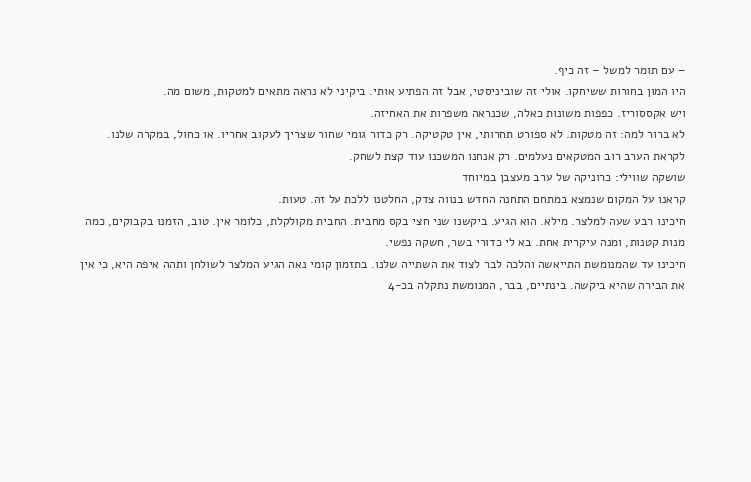– עם תומר למשל – זה כיף.
היו המון בחורות ששיחקו. אולי זה שוביניסטי, אבל זה הפתיע אותי. ביקיני לא נראה מתאים למטקות, משום מה.
ויש אקססוריז. כפפות משונות כאלה, שכנראה משפרות את האחיזה.
לא ברור למה: זה מטקות. לא ספורט תחרותי, אין טקטיקה. רק כדור גומי שחור שצריך לעקוב אחריו. או כחול, במקרה שלנו.
לקראת הערב רוב המטקאים נעלמים. רק אנחנו המשכנו עוד קצת לשחק.
שושקה שווילי: כרוניקה של ערב מעצבן במיוחד
קראנו על המקום שנמצא במתחם התחנה החדש בנווה צדק, החלטנו ללכת על זה. טעות.
חיכינו רבע שעה למלצר. מילא. הוא הגיע. ביקשנו שני חצי בקס מחבית. החבית מקולקלת, כלומר אין. טוב, הזמנו בקבוקים, כמה מנות קטנות, ומנה עיקרית אחת. בא לי כדורי בשר, חשקה נפשי.
חיכינו עד שהמנומשת התייאשה והלכה לבר לצוד את השתייה שלנו. בתזמון קומי נאה הגיע המלצר לשולחן ותהה איפה היא, כי אין את הבירה שהיא ביקשה. בינתיים, בבר, המנומשת נתקלה בכ-4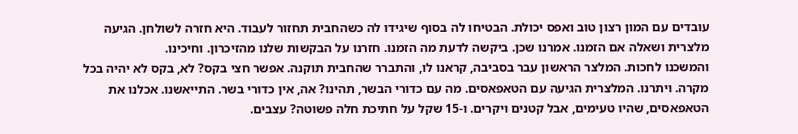עובדים עם המון רצון טוב ואפס יכולת. הבטיחו לה בסוף שיגידו לה כשהחבית תחזור לעבוד. היא חזרה לשולחן. הגיעה מלצרית ושאלה אם הזמנו. אמרנו שכן. ביקשה לדעת מה הזמנו. חזרנו על הבקשות שלנו מהזיכרון. וחיכינו.
והמשכנו לחכות. המלצר הראשון עבר בסביבה, קראנו לו, והתברר שהחבית תוקנה. אפשר חצי בקס? לא, בקס לא יהיה בכל מקרה. ויתרנו. המלצרית הגיעה עם הטאפאסים. מה עם כדורי הבשר, תהינו? אה, אין כדורי בשר. התייאשנו. אכלנו את הטאפאסים, שהיו טעימים, אבל קטנים ויקרים. ו-15 שקל על חתיכת חלה פשוטה? עצבים.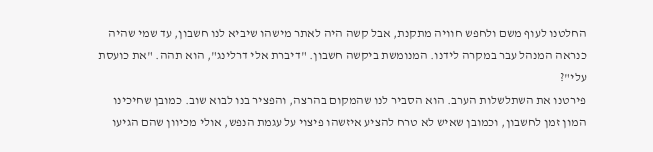החלטנו לעוף משם ולחפש חוויה מתקנת, אבל קשה היה לאתר מישהו שיביא לנו חשבון, עד שמי שהיה כנראה המנהל עבר במקרה לידנו. המנומשת ביקשה חשבון. "דיברת אלי דרלינג", הוא תהה. "את כועסת עלי"?
פירטנו את השתלשלות הערב. הוא הסביר לנו שהמקום בהרצה, והפציר בנו לבוא שוב. כמובן שחיכינו המון זמן לחשבון, וכמובן שאיש לא טרח להציע איזשהו פיצוי על עגמת הנפש, אולי מכיוון שהם הגיעו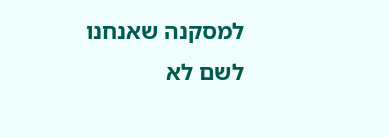למסקנה שאנחנו לשם לא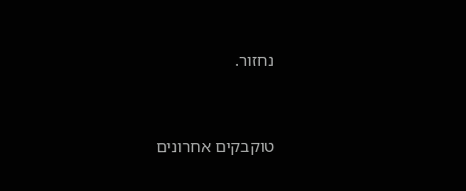נחזור.


טוקבקים אחרונים